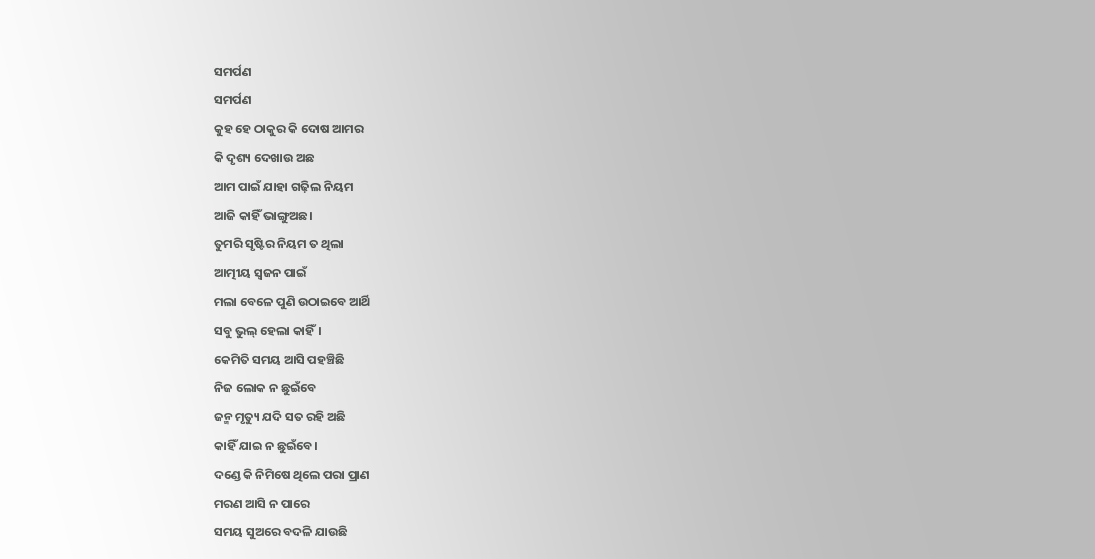ସମର୍ପଣ
ସମର୍ପଣ
କୁହ ହେ ଠାକୁର କି ଦୋଷ ଆମର
କି ଦୃଶ୍ୟ ଦେଖାଉ ଅଛ
ଆମ ପାଇଁ ଯାହା ଗଢ଼ିଲ ନିୟମ
ଆଜି କାହିଁ ଭାଙ୍ଗୁଅଛ।
ତୁମରି ସୃଷ୍ଟିର ନିୟମ ତ ଥିଲା
ଆତ୍ମୀୟ ସ୍ୱଜନ ପାଇଁ
ମଲା ବେଳେ ପୁଣି ଉଠାଇବେ ଆର୍ଥି
ସବୁ ଭୁଲ୍ ହେଲା କାହିଁ।
କେମିତି ସମୟ ଆସି ପହଞ୍ଚିଛି
ନିଜ ଲୋକ ନ ଛୁଇଁବେ
ଜନ୍ମ ମୃତ୍ୟୁ ଯଦି ସତ ରହି ଅଛି
କାହିଁ ଯାଇ ନ ଛୁଇଁବେ।
ଦଣ୍ଡେ କି ନିମିଷେ ଥିଲେ ପରା ପ୍ରାଣ
ମରଣ ଆସି ନ ପାରେ
ସମୟ ସୁଅରେ ବଦଳି ଯାଉଛି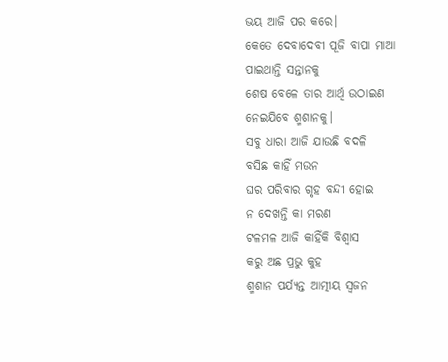ଭୟ ଆଜି ପର କରେ।
କେତେ ଦେବାଦେବୀ ପୂଜି ବାପା ମାଆ
ପାଇଥାନ୍ତି ସନ୍ତାନକୁ
ଶେଷ ବେଳେ ତାର ଆର୍ଥି ଉଠାଇଣ
ନେଇଯିବେ ଶ୍ମଶାନକୁ।
ସବୁ ଧାରା ଆଜି ଯାଉଛି ବଦଳି
ବସିଛ କାହିଁ ମଉନ
ଘର ପରିବାର ଗୃହ ବନ୍ଦୀ ହୋଇ
ନ ଦେଖନ୍ତି କା ମରଣ
ଟଳମଳ ଆଜି କାହିଁକି ବିଶ୍ୱାସ
କରୁ ଅଛ ପ୍ରଭୁ କୁହ
ଶ୍ମଶାନ ପର୍ଯ୍ୟନ୍ତ ଆତ୍ମୀୟ ସ୍ୱଜନ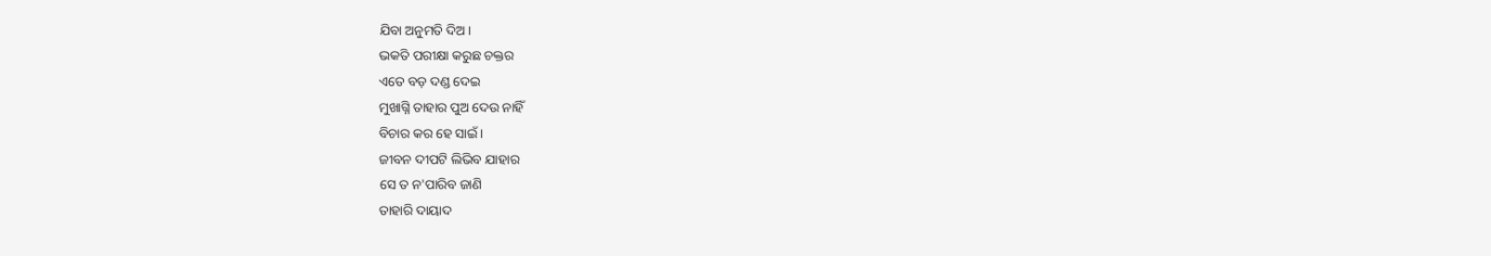ଯିବା ଅନୁମତି ଦିଅ।
ଭକତି ପରୀକ୍ଷା କରୁଛ ଚକ୍ତର
ଏତେ ବଡ଼ ଦଣ୍ଡ ଦେଇ
ମୁଖାଗ୍ନି ତାହାର ପୁଅ ଦେଉ ନାହିଁ
ବିଚାର କର ହେ ସାଇଁ।
ଜୀବନ ଦୀପଟି ଲିଭିବ ଯାହାର
ସେ ତ ନ'ପାରିବ ଜାଣି
ତାହାରି ଦାୟାଦ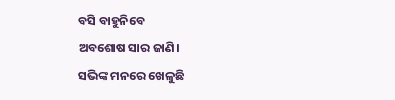ବସି ବାହୁନିବେ
ଅବଶୋଷ ସାର ଜାଣି।
ସଭିଙ୍କ ମନରେ ଖେଳୁଛି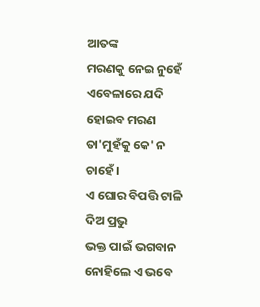ଆତଙ୍କ
ମରଣକୁ ନେଇ ନୁହେଁ
ଏବେଳାରେ ଯଦି ହୋଇବ ମରଣ
ତା'ମୁହଁକୁ କେ' ନ ଚାହେଁ।
ଏ ଘୋର ବିପତ୍ତି ଟାଳି ଦିଅ ପ୍ରଭୁ
ଭକ୍ତ ପାଇଁ ଭଗବାନ
ନୋହିଲେ ଏ ଭବେ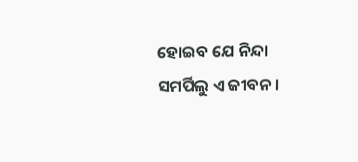ହୋଇବ ଯେ ନିନ୍ଦା
ସମର୍ପିଲୁ ଏ ଜୀବନ।